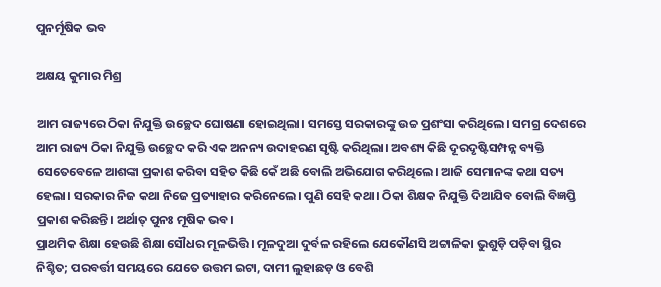ପୁନର୍ମୂଷିକ ଭବ

ଅକ୍ଷୟ କୁମାର ମିଶ୍ର

ଆମ ରାଜ୍ୟରେ ଠିକା ନିଯୁକ୍ତି ଉଚ୍ଛେଦ ଘୋଷଣା ହୋଇଥିଲା। ସମସ୍ତେ ସରକାରଙ୍କୁ ଉଚ୍ଚ ପ୍ରଶଂସା କରିଥିଲେ। ସମଗ୍ର ଦେଶରେ ଆମ ରାଜ୍ୟ ଠିକା ନିଯୁକ୍ତି ଉଚ୍ଛେଦ କରି ଏକ ଅନନ୍ୟ ଉଦାହରଣ ସୃଷ୍ଟି କରିଥିଲା। ଅବଶ୍ୟ କିଛି ଦୂରଦୃଷ୍ଟିସମ୍ପନ୍ନ ବ୍ୟକ୍ତି ସେତେବେଳେ ଆଶଙ୍କା ପ୍ରକାଶ କରିବା ସହିତ କିଛି କେଁ ଅଛି ବୋଲି ଅଭିଯୋଗ କରିଥିଲେ। ଆଜି ସେମାନଙ୍କ କଥା ସତ୍ୟ ହେଲା। ସରକାର ନିଜ କଥା ନିଜେ ପ୍ରତ୍ୟାହାର କରିନେଲେ। ପୁଣି ସେହି କଥା। ଠିକା ଶିକ୍ଷକ ନିଯୁକ୍ତି ଦିଆଯିବ ବୋଲି ବିଜ୍ଞପ୍ତି ପ୍ରକାଶ କରିଛନ୍ତି। ଅର୍ଥାତ୍‌ ପୁନଃ ମୂଷିକ ଭବ।
ପ୍ରାଥମିକ ଶିକ୍ଷା ହେଉଛି ଶିକ୍ଷା ସୌଧର ମୂଳଭିତ୍ତି। ମୂଳଦୁଆ ଦୁର୍ବଳ ରହିଲେ ଯେକୌଣସି ଅଟ୍ଟାଳିକା ଭୁଶୁଡ଼ି ପଡ଼ିବା ସ୍ଥିର ନିଶ୍ଚିତ; ପରବର୍ତ୍ତୀ ସମୟରେ ଯେତେ ଉତ୍ତମ ଇଟା, ଦାମୀ ଲୁହାଛଡ଼ ଓ ବେଶି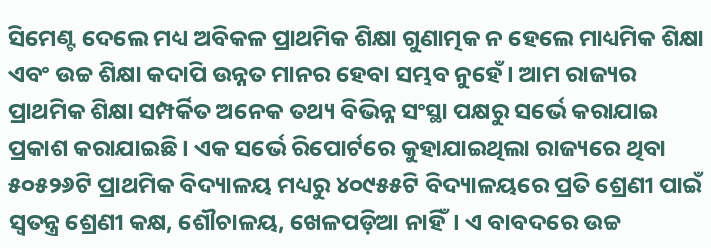ସିମେଣ୍ଟ ଦେଲେ ମଧ୍ୟ ଅବିକଳ ପ୍ରାଥମିକ ଶିକ୍ଷା ଗୁଣାତ୍ମକ ନ ହେଲେ ମାଧ୍ୟମିକ ଶିକ୍ଷା ଏବଂ ଉଚ୍ଚ ଶିକ୍ଷା କଦାପି ଉନ୍ନତ ମାନର ହେବା ସମ୍ଭବ ନୁହେଁ। ଆମ ରାଜ୍ୟର ପ୍ରାଥମିକ ଶିକ୍ଷା ସମ୍ପର୍କିତ ଅନେକ ତଥ୍ୟ ବିଭିନ୍ନ ସଂସ୍ଥା ପକ୍ଷରୁ ସର୍ଭେ କରାଯାଇ ପ୍ରକାଶ କରାଯାଇଛି। ଏକ ସର୍ଭେ ରିପୋର୍ଟରେ କୁହାଯାଇଥିଲା ରାଜ୍ୟରେ ଥିବା ୫୦୫୨୬ଟି ପ୍ରାଥମିକ ବିଦ୍ୟାଳୟ ମଧ୍ୟରୁ ୪୦୯୫୫ଟି ବିଦ୍ୟାଳୟରେ ପ୍ରତି ଶ୍ରେଣୀ ପାଇଁ ସ୍ବତନ୍ତ୍ର ଶ୍ରେଣୀ କକ୍ଷ, ଶୌଚାଳୟ, ଖେଳପଡ଼ିଆ ନାହିଁ। ଏ ବାବଦରେ ଉଚ୍ଚ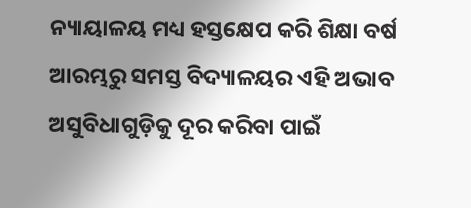ନ୍ୟାୟାଳୟ ମଧ୍ୟ ହସ୍ତକ୍ଷେପ କରି ଶିକ୍ଷା ବର୍ଷ ଆରମ୍ଭରୁ ସମସ୍ତ ବିଦ୍ୟାଳୟର ଏହି ଅଭାବ ଅସୁବିଧାଗୁଡ଼ିକୁ ଦୂର କରିବା ପାଇଁ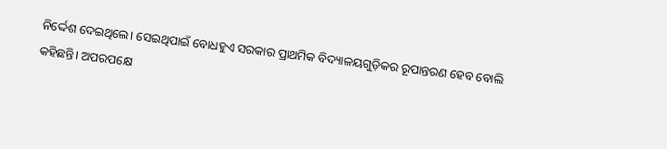ନିର୍ଦ୍ଦେଶ ଦେଇଥିଲେ। ସେଇଥିପାଇଁ ବୋଧହୁଏ ସରକାର ପ୍ରାଥମିକ ବିଦ୍ୟାଳୟଗୁଡ଼ିକର ରୂପାନ୍ତରଣ ହେବ ବୋଲି କହିଛନ୍ତି। ଅପରପକ୍ଷେ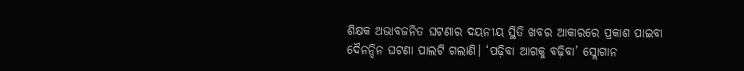ଶିକ୍ଷକ ଅଭାବଜନିତ ଘଟଣାର ଦୟନୀୟ ସ୍ଥିତି ଖବର ଆକାରରେ ପ୍ରକାଶ ପାଇବା ଦୈନନ୍ଦିନ ଘଟଣା ପାଲଟି ଗଲାଣି। ‘ପଢ଼ିବା ଆଗକୁ ବଢ଼ିବା’ ସ୍ଲୋଗାନ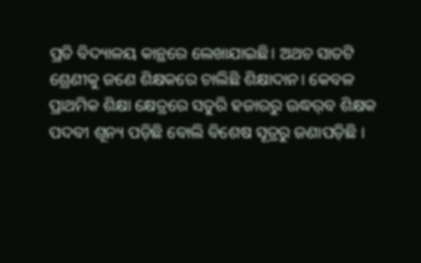ପ୍ରତି ବିଦ୍ୟାଳୟ କାନ୍ଥରେ ଲେଖାଯାଇଛି। ଅଥଚ ସାତଟି ଶ୍ରେଣୀକୁ ଜଣେ ଶିକ୍ଷକରେ ଚାଲିଛି ଶିକ୍ଷାଦାନ। କେବଳ ପ୍ରାଥମିକ ଶିକ୍ଷା କ୍ଷେତ୍ରରେ ସତୁରି ହଜାରରୁ ଊଦ୍ଧର୍‌ବ ଶିକ୍ଷକ ପଦବୀ ଶୂନ୍ୟ ପଡ଼ିଛି ବୋଲି ବିଶେଷ ସୂତ୍ରରୁ ଜଣାପଡ଼ିଛି ।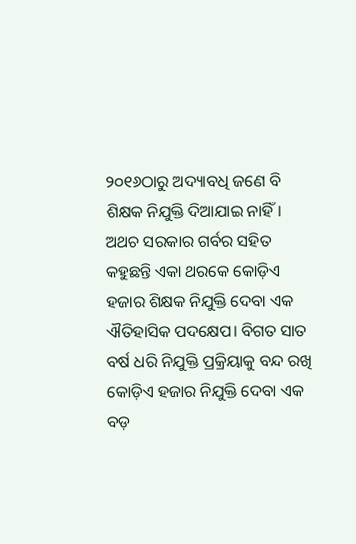୨୦୧୬ଠାରୁ ଅଦ୍ୟାବଧି ଜଣେ ବି ଶିକ୍ଷକ ନିଯୁକ୍ତି ଦିଆଯାଇ ନାହିଁ। ଅଥଚ ସରକାର ଗର୍ବର ସହିତ କହୁଛନ୍ତି ଏକା ଥରକେ କୋଡ଼ିଏ ହଜାର ଶିକ୍ଷକ ନିଯୁକ୍ତି ଦେବା ଏକ ଐତିହାସିକ ପଦକ୍ଷେପ। ବିଗତ ସାତ ବର୍ଷ ଧରି ନିଯୁକ୍ତି ପ୍ରକ୍ରିୟାକୁ ବନ୍ଦ ରଖି କୋଡ଼ିଏ ହଜାର ନିଯୁକ୍ତି ଦେବା ଏକ ବଡ଼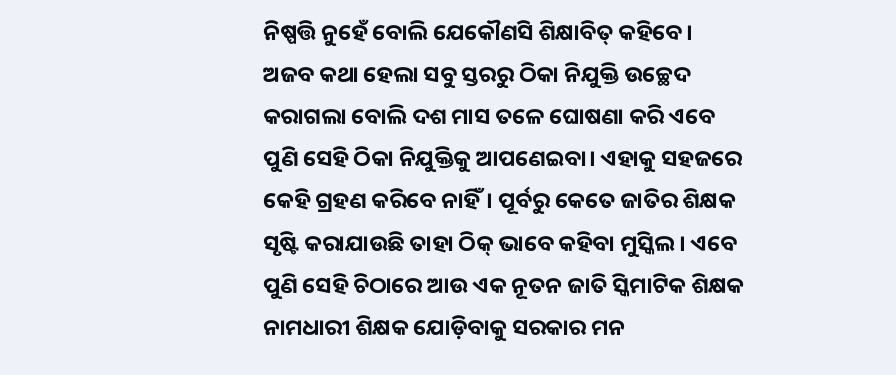ନିଷ୍ପତ୍ତି ନୁହେଁ ବୋଲି ଯେକୌଣସି ଶିକ୍ଷାବିତ୍‌ କହିବେ।
ଅଜବ କଥା ହେଲା ସବୁ ସ୍ତରରୁ ଠିକା ନିଯୁକ୍ତି ଉଚ୍ଛେଦ କରାଗଲା ବୋଲି ଦଶ ମାସ ତଳେ ଘୋଷଣା କରି ଏବେ ପୁଣି ସେହି ଠିକା ନିଯୁକ୍ତିକୁ ଆପଣେଇବା। ଏହାକୁ ସହଜରେ କେହି ଗ୍ରହଣ କରିବେ ନାହିଁ। ପୂର୍ବରୁ କେତେ ଜାତିର ଶିକ୍ଷକ ସୃଷ୍ଟି କରାଯାଉଛି ତାହା ଠିକ୍‌ ଭାବେ କହିବା ମୁସ୍କିଲ। ଏବେ ପୁଣି ସେହି ଚିଠାରେ ଆଉ ଏକ ନୂତନ ଜାତି ସ୍କିମାଟିକ ଶିକ୍ଷକ ନାମଧାରୀ ଶିକ୍ଷକ ଯୋଡ଼ିବାକୁ ସରକାର ମନ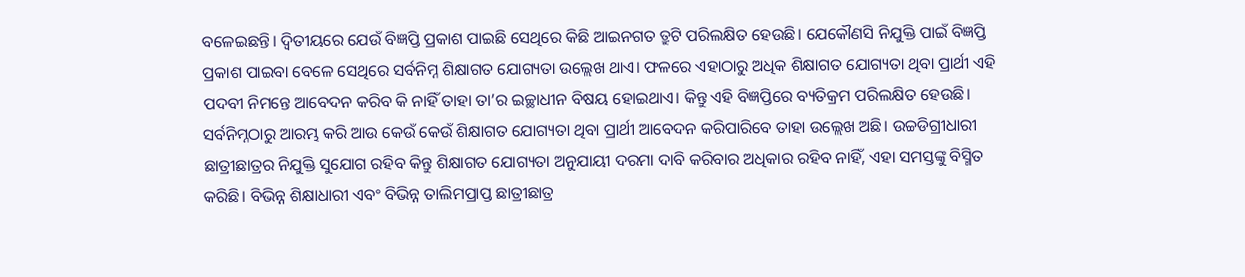ବଳେଇଛନ୍ତି। ଦ୍ୱିତୀୟରେ ଯେଉଁ ବିଜ୍ଞପ୍ତି ପ୍ରକାଶ ପାଇଛି ସେଥିରେ କିଛି ଆଇନଗତ ତ୍ରୁଟି ପରିଲକ୍ଷିତ ହେଉଛି। ଯେକୌଣସି ନିଯୁକ୍ତି ପାଇଁ ବିଜ୍ଞପ୍ତି ପ୍ରକାଶ ପାଇବା ବେଳେ ସେଥିରେ ସର୍ବନିମ୍ନ ଶିକ୍ଷାଗତ ଯୋଗ୍ୟତା ଉଲ୍ଲେଖ ଥାଏ। ଫଳରେ ଏହାଠାରୁ ଅଧିକ ଶିକ୍ଷାଗତ ଯୋଗ୍ୟତା ଥିବା ପ୍ରାର୍ଥୀ ଏହି ପଦବୀ ନିମନ୍ତେ ଆବେଦନ କରିବ କି ନାହିଁ ତାହା ତା’ର ଇଚ୍ଛାଧୀନ ବିଷୟ ହୋଇଥାଏ। କିନ୍ତୁ ଏହି ବିଜ୍ଞପ୍ତିରେ ବ୍ୟତିକ୍ରମ ପରିଲକ୍ଷିତ ହେଉଛି। ସର୍ବନିମ୍ନଠାରୁ ଆରମ୍ଭ କରି ଆଉ କେଉଁ କେଉଁ ଶିକ୍ଷାଗତ ଯୋଗ୍ୟତା ଥିବା ପ୍ରାର୍ଥୀ ଆବେଦନ କରିପାରିବେ ତାହା ଉଲ୍ଲେଖ ଅଛି। ଉଚ୍ଚଡିଗ୍ରୀଧାରୀ ଛାତ୍ରୀଛାତ୍ରର ନିଯୁକ୍ତି ସୁଯୋଗ ରହିବ କିନ୍ତୁ ଶିକ୍ଷାଗତ ଯୋଗ୍ୟତା ଅନୁଯାୟୀ ଦରମା ଦାବି କରିବାର ଅଧିକାର ରହିବ ନାହିଁ, ଏହା ସମସ୍ତଙ୍କୁ ବିସ୍ମିତ କରିଛି। ବିଭିନ୍ନ ଶିକ୍ଷାଧାରୀ ଏବଂ ବିଭିନ୍ନ ତାଲିମପ୍ରାପ୍ତ ଛାତ୍ରୀଛାତ୍ର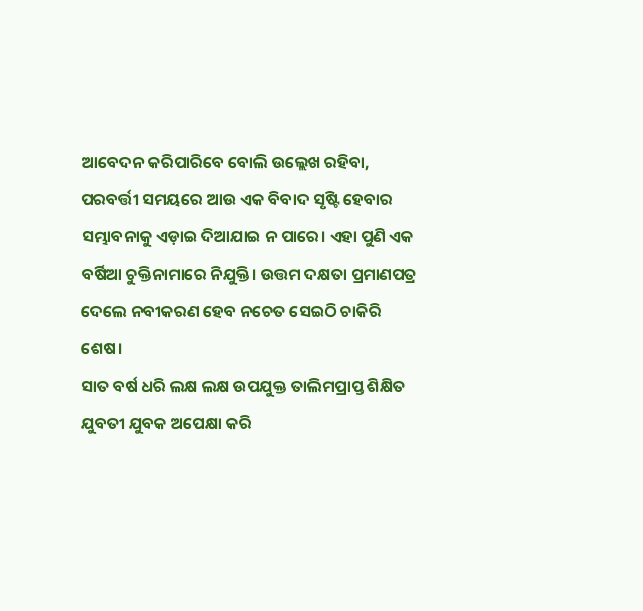ଆବେଦନ କରିପାରିବେ ବୋଲି ଉଲ୍ଲେଖ ରହିବା, ପରବର୍ତ୍ତୀ ସମୟରେ ଆଉ ଏକ ବିବାଦ ସୃଷ୍ଟି ହେବାର ସମ୍ଭାବନାକୁ ଏଡ଼ାଇ ଦିଆଯାଇ ନ ପାରେ। ଏହା ପୁଣି ଏକ ବର୍ଷିଆ ଚୁକ୍ତିନାମାରେ ନିଯୁକ୍ତି। ଉତ୍ତମ ଦକ୍ଷତା ପ୍ରମାଣପତ୍ର ଦେଲେ ନବୀକରଣ ହେବ ନଚେତ ସେଇଠି ଚାକିରି ଶେଷ।
ସାତ ବର୍ଷ ଧରି ଲକ୍ଷ ଲକ୍ଷ ଉପଯୁକ୍ତ ତାଲିମପ୍ରାପ୍ତ ଶିକ୍ଷିତ ଯୁବତୀ ଯୁବକ ଅପେକ୍ଷା କରି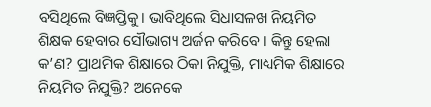ବସିଥିଲେ ବିଜ୍ଞପ୍ତିକୁ। ଭାବିଥିଲେ ସିଧାସଳଖ ନିୟମିତ ଶିକ୍ଷକ ହେବାର ସୌଭାଗ୍ୟ ଅର୍ଜନ କରିବେ । କିନ୍ତୁ ହେଲା କ’ଣ? ପ୍ରାଥମିକ ଶିକ୍ଷାରେ ଠିକା ନିଯୁକ୍ତି, ମାଧ୍ୟମିକ ଶିକ୍ଷାରେ ନିୟମିତ ନିଯୁକ୍ତି? ଅନେକେ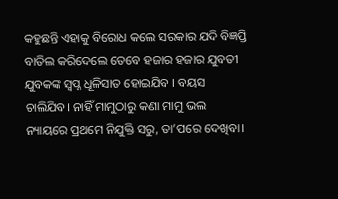କହୁଛନ୍ତି ଏହାକୁ ବିରୋଧ କଲେ ସରକାର ଯଦି ବିଜ୍ଞପ୍ତି ବାତିଲ କରିଦେଲେ ତେବେ ହଜାର ହଜାର ଯୁବତୀ ଯୁବକଙ୍କ ସ୍ବପ୍ନ ଧୂଳିସାତ ହୋଇଯିବ । ବୟସ ଚାଲିଯିବ। ନାହିଁ ମାମୁଠାରୁ କଣା ମାମୁ ଭଲ ନ୍ୟାୟରେ ପ୍ରଥମେ ନିଯୁକ୍ତି ସରୁ, ତା’ପରେ ଦେଖିବା।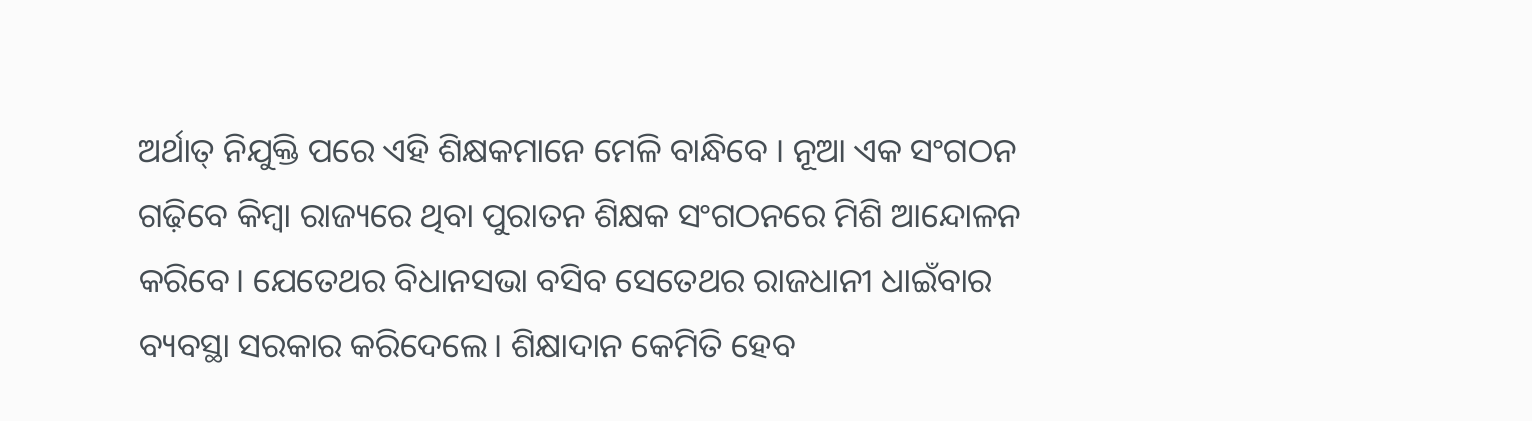ଅର୍ଥାତ୍‌ ନିଯୁକ୍ତି ପରେ ଏହି ଶିକ୍ଷକମାନେ ମେଳି ବାନ୍ଧିବେ । ନୂଆ ଏକ ସଂଗଠନ ଗଢ଼ିବେ କିମ୍ବା ରାଜ୍ୟରେ ଥିବା ପୁରାତନ ଶିକ୍ଷକ ସଂଗଠନରେ ମିଶି ଆନ୍ଦୋଳନ କରିବେ। ଯେତେଥର ବିଧାନସଭା ବସିବ ସେତେଥର ରାଜଧାନୀ ଧାଇଁବାର ବ୍ୟବସ୍ଥା ସରକାର କରିଦେଲେ। ଶିକ୍ଷାଦାନ କେମିତି ହେବ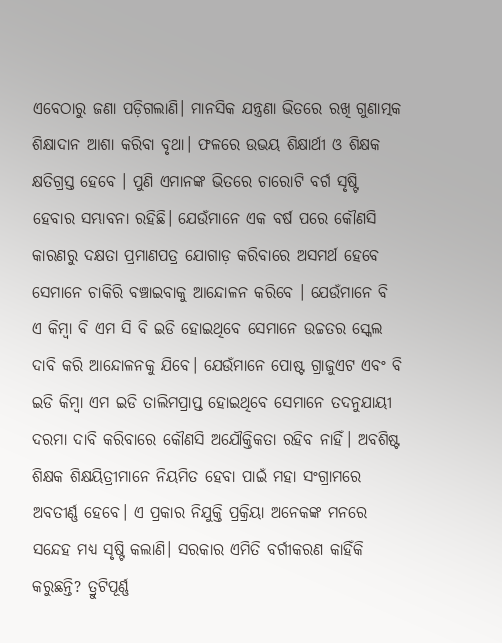ଏବେଠାରୁ ଜଣା ପଡ଼ିଗଲାଣି। ମାନସିକ ଯନ୍ତ୍ରଣା ଭିତରେ ରଖି ଗୁଣାତ୍ମକ ଶିକ୍ଷାଦାନ ଆଶା କରିବା ବୃଥା। ଫଳରେ ଉଭୟ ଶିକ୍ଷାର୍ଥୀ ଓ ଶିକ୍ଷକ କ୍ଷତିଗ୍ରସ୍ତ ହେବେ । ପୁଣି ଏମାନଙ୍କ ଭିତରେ ଚାରୋଟି ବର୍ଗ ସୃଷ୍ଟି ହେବାର ସମ୍ଭାବନା ରହିଛି। ଯେଉଁମାନେ ଏକ ବର୍ଷ ପରେ କୌଣସି କାରଣରୁ ଦକ୍ଷତା ପ୍ରମାଣପତ୍ର ଯୋଗାଡ଼ କରିବାରେ ଅସମର୍ଥ ହେବେ ସେମାନେ ଚାକିରି ବଞ୍ଚାଇବାକୁ ଆନ୍ଦୋଳନ କରିବେ । ଯେଉଁମାନେ ବି ଏ କିମ୍ବା ବି ଏମ ସି ବି ଇଡି ହୋଇଥିବେ ସେମାନେ ଉଚ୍ଚତର ସ୍କେଲ ଦାବି କରି ଆନ୍ଦୋଳନକୁ ଯିବେ। ଯେଉଁମାନେ ପୋଷ୍ଟ ଗ୍ରାଜୁଏଟ ଏବଂ ବି ଇଡି କିମ୍ବା ଏମ ଇଡି ତାଲିମପ୍ରାପ୍ତ ହୋଇଥିବେ ସେମାନେ ତଦନୁଯାୟୀ ଦରମା ଦାବି କରିବାରେ କୌଣସି ଅଯୌକ୍ତିକତା ରହିବ ନାହିଁ। ଅବଶିଷ୍ଟ ଶିକ୍ଷକ ଶିକ୍ଷୟିତ୍ରୀମାନେ ନିୟମିତ ହେବା ପାଇଁ ମହା ସଂଗ୍ରାମରେ ଅବତୀର୍ଣ୍ଣ ହେବେ। ଏ ପ୍ରକାର ନିଯୁକ୍ତି ପ୍ରକ୍ରିୟା ଅନେକଙ୍କ ମନରେ ସନ୍ଦେହ ମଧ୍ୟ ସୃଷ୍ଟି କଲାଣି। ସରକାର ଏମିତି ବର୍ଗୀକରଣ କାହିଁକି କରୁଛନ୍ତି? ତ୍ରୁଟିପୂର୍ଣ୍ଣ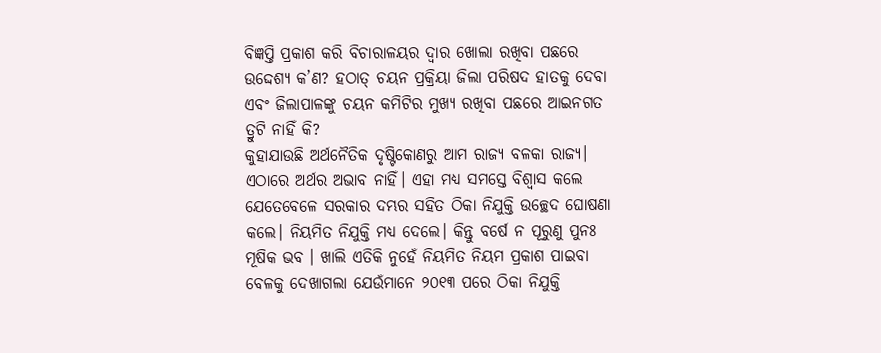ବିଜ୍ଞପ୍ତି ପ୍ରକାଶ କରି ବିଚାରାଳୟର ଦ୍ୱାର ଖୋଲା ରଖିବା ପଛରେ ଉଦ୍ଦେଶ୍ୟ କ’ଣ? ହଠାତ୍‌ ଚୟନ ପ୍ରକ୍ରିୟା ଜିଲା ପରିଷଦ ହାତକୁ ଦେବା ଏବଂ ଜିଲାପାଳଙ୍କୁ ଚୟନ କମିଟିର ମୁଖ୍ୟ ରଖିବା ପଛରେ ଆଇନଗତ ତ୍ରୁଟି ନାହିଁ କି?
କୁହାଯାଉଛି ଅର୍ଥନୈତିକ ଦୃଷ୍ଟିକୋଣରୁ ଆମ ରାଜ୍ୟ ବଳକା ରାଜ୍ୟ। ଏଠାରେ ଅର୍ଥର ଅଭାବ ନାହିଁ। ଏହା ମଧ୍ୟ ସମସ୍ତେ ବିଶ୍ୱାସ କଲେ ଯେତେବେଳେ ସରକାର ଦମ୍ଭର ସହିତ ଠିକା ନିଯୁକ୍ତି ଉଚ୍ଛେଦ ଘୋଷଣା କଲେ। ନିୟମିତ ନିଯୁକ୍ତି ମଧ୍ୟ ଦେଲେ। କିନ୍ତୁ ବର୍ଷେ ନ ପୂରୁଣୁ ପୁନଃ ମୂଷିକ ଭବ । ଖାଲି ଏତିକି ନୁହେଁ ନିୟମିତ ନିୟମ ପ୍ରକାଶ ପାଇବା ବେଳକୁ ଦେଖାଗଲା ଯେଉଁମାନେ ୨୦୧୩ ପରେ ଠିକା ନିଯୁକ୍ତି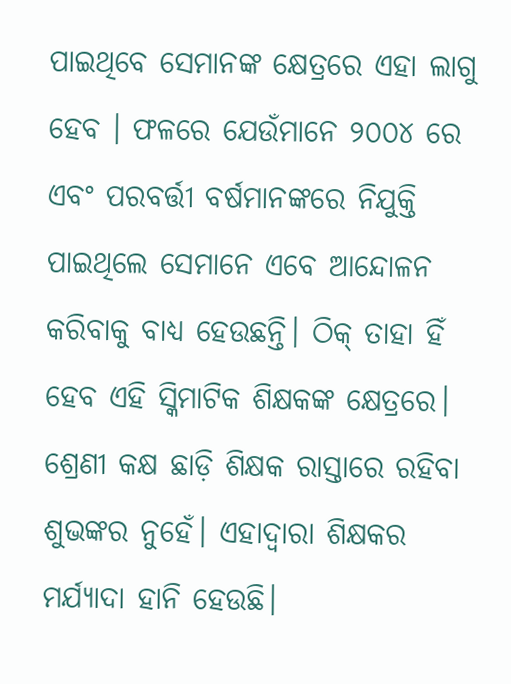ପାଇଥିବେ ସେମାନଙ୍କ କ୍ଷେତ୍ରରେ ଏହା ଲାଗୁ ହେବ । ଫଳରେ ଯେଉଁମାନେ ୨୦୦୪ ରେ ଏବଂ ପରବର୍ତ୍ତୀ ବର୍ଷମାନଙ୍କରେ ନିଯୁକ୍ତି ପାଇଥିଲେ ସେମାନେ ଏବେ ଆନ୍ଦୋଳନ କରିବାକୁ ବାଧ୍ୟ ହେଉଛନ୍ତି। ଠିକ୍‌ ତାହା ହିଁ ହେବ ଏହି ସ୍କିମାଟିକ ଶିକ୍ଷକଙ୍କ କ୍ଷେତ୍ରରେ।
ଶ୍ରେଣୀ କକ୍ଷ ଛାଡ଼ି ଶିକ୍ଷକ ରାସ୍ତାରେ ରହିବା ଶୁଭଙ୍କର ନୁହେଁ। ଏହାଦ୍ୱାରା ଶିକ୍ଷକର ମର୍ଯ୍ୟାଦା ହାନି ହେଉଛି।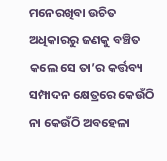ମନେରଖିବା ଉଚିତ ଅଧିକାରରୁ ଜଣକୁ ବଞ୍ଚିତ କଲେ ସେ ତା’ର କର୍ତ୍ତବ୍ୟ ସମ୍ପାଦନ କ୍ଷେତ୍ରରେ କେଉଁଠି ନା କେଉଁଠି ଅବହେଳା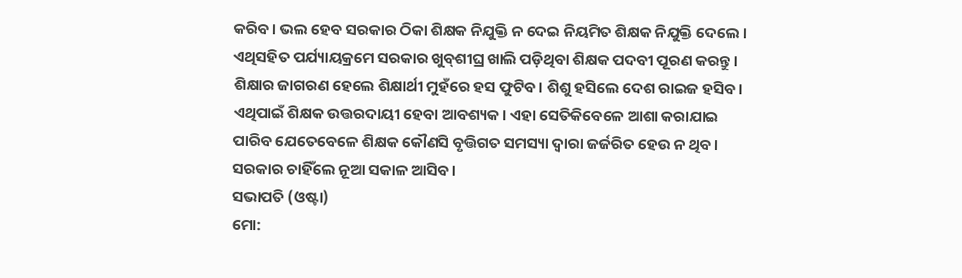କରିବ। ଭଲ ହେବ ସରକାର ଠିକା ଶିକ୍ଷକ ନିଯୁକ୍ତି ନ ଦେଇ ନିୟମିତ ଶିକ୍ଷକ ନିଯୁକ୍ତି ଦେଲେ । ଏଥିସହିତ ପର୍ଯ୍ୟାୟକ୍ରମେ ସରକାର ଖୁବ୍‌ଶୀଘ୍ର ଖାଲି ପଡ଼ିଥିବା ଶିକ୍ଷକ ପଦବୀ ପୂରଣ କରନ୍ତୁ। ଶିକ୍ଷାର ଜାଗରଣ ହେଲେ ଶିକ୍ଷାର୍ଥୀ ମୁହଁରେ ହସ ଫୁଟିବ। ଶିଶୁ ହସିଲେ ଦେଶ ରାଇଜ ହସିବ। ଏଥିପାଇଁ ଶିକ୍ଷକ ଉତ୍ତରଦାୟୀ ହେବା ଆବଶ୍ୟକ। ଏହା ସେତିକିବେଳେ ଆଶା କରାଯାଇ ପାରିବ ଯେତେବେଳେ ଶିକ୍ଷକ କୌଣସି ବୃତ୍ତିଗତ ସମସ୍ୟା ଦ୍ୱାରା ଜର୍ଜରିତ ହେଉ ନ ଥିବ। ସରକାର ଚାହିଁଲେ ନୂଆ ସକାଳ ଆସିବ।
ସଭାପତି (ଓଷ୍ଟା)
ମୋ: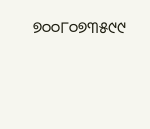୭୦୦୮୦୭୩୫୯୯